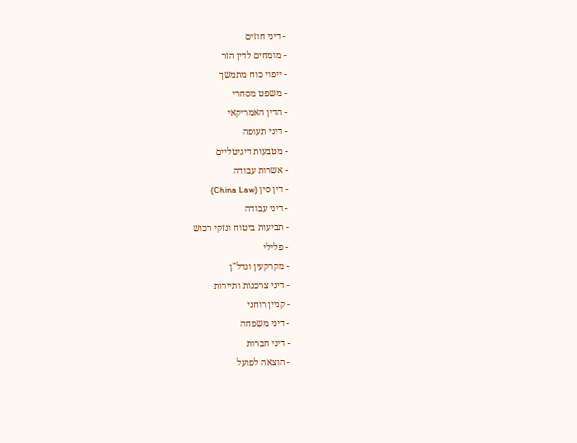- דיני חוזים
- מומחים לדין הזר
- ייפוי כוח מתמשך
- משפט מסחרי
- הדין האמריקאי
- דיני תעופה
- מטבעות דיגיטליים
- אשרות עבודה
- דין סין (China Law)
- דיני עבודה
- תביעות ביטוח ונזקי רכוש
- פלילי
- מקרקעין ונדל"ן
- דיני צרכנות ותיירות
- קניין רוחני
- דיני משפחה
- דיני חברות
- הוצאה לפועל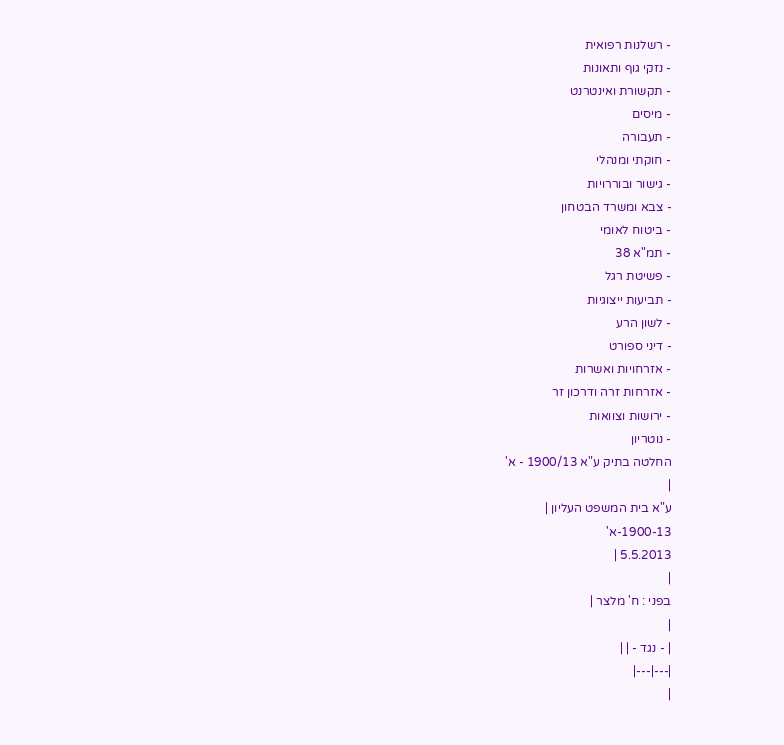- רשלנות רפואית
- נזקי גוף ותאונות
- תקשורת ואינטרנט
- מיסים
- תעבורה
- חוקתי ומנהלי
- גישור ובוררויות
- צבא ומשרד הבטחון
- ביטוח לאומי
- תמ"א 38
- פשיטת רגל
- תביעות ייצוגיות
- לשון הרע
- דיני ספורט
- אזרחויות ואשרות
- אזרחות זרה ודרכון זר
- ירושות וצוואות
- נוטריון
החלטה בתיק ע"א 1900/13 - א'
|
ע"א בית המשפט העליון |
1900-13-א'
5.5.2013 |
|
בפני : ח' מלצר |
|
| - נגד - | |
|---|---|
|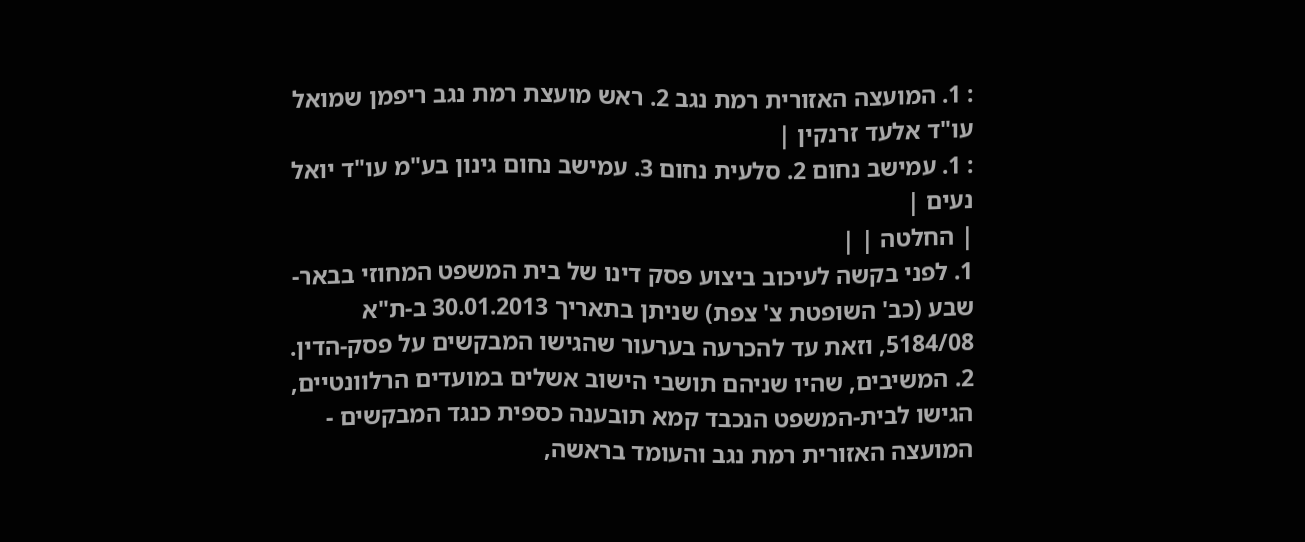: 1. המועצה האזורית רמת נגב 2. ראש מועצת רמת נגב ריפמן שמואל עו"ד אלעד זרנקין |
: 1. עמישב נחום 2. סלעית נחום 3. עמישב נחום גינון בע"מ עו"ד יואל נעים |
| החלטה | |
1. לפני בקשה לעיכוב ביצוע פסק דינו של בית המשפט המחוזי בבאר-שבע (כב' השופטת צ' צפת) שניתן בתאריך 30.01.2013 ב-ת"א 5184/08, וזאת עד להכרעה בערעור שהגישו המבקשים על פסק-הדין.
2. המשיבים, שהיו שניהם תושבי הישוב אשלים במועדים הרלוונטיים, הגישו לבית-המשפט הנכבד קמא תובענה כספית כנגד המבקשים - המועצה האזורית רמת נגב והעומד בראשה,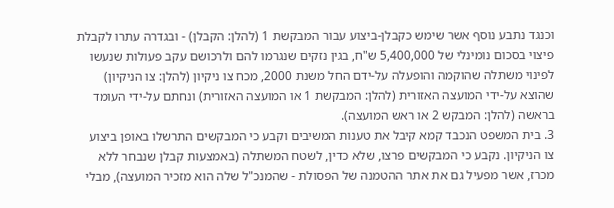וכנגד נתבע נוסף אשר שימש כקבלן-ביצוע עבור המבקשת 1 (להלן: הקבלן) - ובגדרה עתרו לקבלת פיצוי בסכום נומינלי של 5,400,000 ש"ח, בגין נזקים שנגרמו להם ולרכושם עקב פעולות שנעשו לפינוי משתלה שהוקמה והופעלה על-ידם החל משנת 2000, מכח צו ניקיון (להלן: צו הניקיון) שהוצא על-ידי המועצה האזורית (להלן: המבקשת 1 או המועצה האזורית) ונחתם על-ידי העומד בראשה (להלן: המבקש 2 או ראש המועצה).
3. בית המשפט הנכבד קמא קיבל את טענות המשיבים וקבע כי המבקשים התרשלו באופן ביצוע צו הניקיון. נקבע כי המבקשים פרצו, שלא כדין, לשטח המשתלה (באמצעות קבלן שנבחר ללא מכרז, אשר מפעיל גם את אתר ההטמנה של הפסולת - שהמנכ"ל שלה הוא מזכיר המועצה), מבלי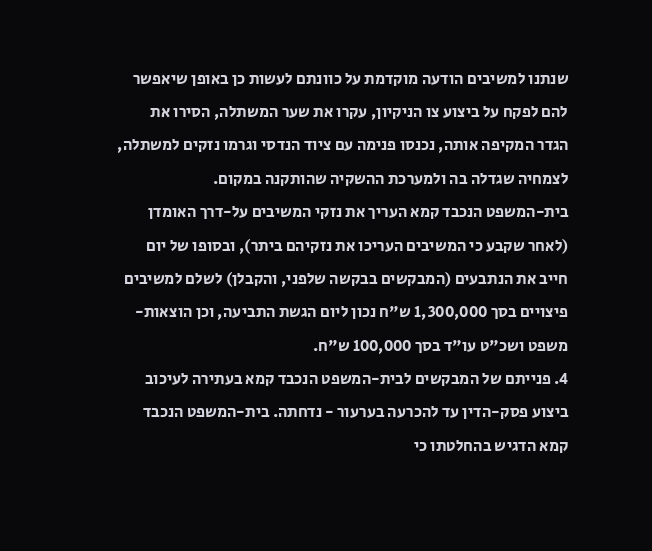שנתנו למשיבים הודעה מוקדמת על כוונתם לעשות כן באופן שיאפשר להם לפקח על ביצוע צו הניקיון, עקרו את שער המשתלה, הסירו את הגדר המקיפה אותה, נכנסו פנימה עם ציוד הנדסי וגרמו נזקים למשתלה, לצמחיה שגדלה בה ולמערכת ההשקיה שהותקנה במקום.
בית-המשפט הנכבד קמא העריך את נזקי המשיבים על-דרך האומדן (לאחר שקבע כי המשיבים העריכו את נזקיהם ביתר), ובסופו של יום חייב את הנתבעים (המבקשים בבקשה שלפני, והקבלן) לשלם למשיבים פיצויים בסך 1,300,000 ש"ח נכון ליום הגשת התביעה, וכן הוצאות-משפט ושכ"ט עו"ד בסך 100,000 ש"ח.
4. פנייתם של המבקשים לבית-המשפט הנכבד קמא בעתירה לעיכוב ביצוע פסק-הדין עד להכרעה בערעור - נדחתה. בית-המשפט הנכבד קמא הדגיש בהחלטתו כי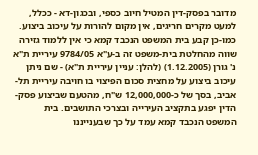מדובר בפסק-דין המטיל חיוב כספי, ובכגון-דא - ככלל, למעט מקרים חריגים, אין מקום להורות על עיכוב ביצוע. כמו-כן קבע בית המשפט הנכבד קמא כי אין ללמוד גזירה שווה מהחלטת בית-משפט זה ב-ע"א 9784/05 עיריית ת"א נ' גורן (1.12.2005) (להלן: עניין עיריית ת"א) - שם ניתן עיכוב ביצוע על מחצית סכום הפיצוי בו חויבה עיריית תל-אביב, בסך של כ-12,000,000 ש"ח, מהטעם שביצוע פסק-הדין יפגע בתקציב העירייה ובצרכי התושבים. בית המשפט הנכבד קמא עמד על כך שבענייננו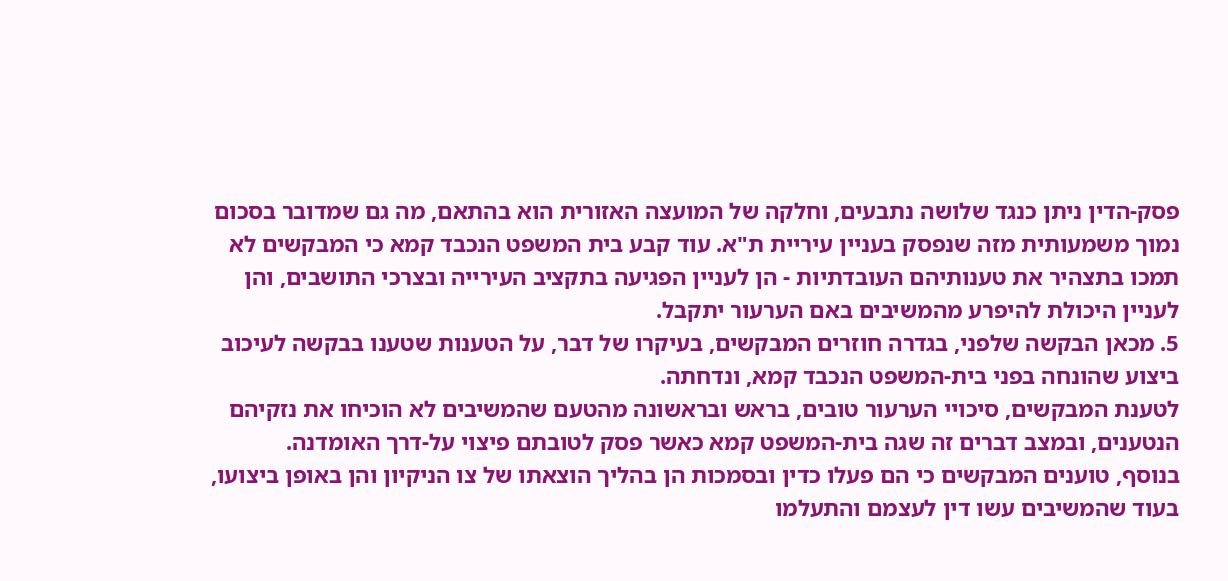פסק-הדין ניתן כנגד שלושה נתבעים, וחלקה של המועצה האזורית הוא בהתאם, מה גם שמדובר בסכום נמוך משמעותית מזה שנפסק בעניין עיריית ת"א. עוד קבע בית המשפט הנכבד קמא כי המבקשים לא תמכו בתצהיר את טענותיהם העובדתיות - הן לעניין הפגיעה בתקציב העירייה ובצרכי התושבים, והן לעניין היכולת להיפרע מהמשיבים באם הערעור יתקבל.
5. מכאן הבקשה שלפני, בגדרה חוזרים המבקשים, בעיקרו של דבר, על הטענות שטענו בבקשה לעיכוב ביצוע שהונחה בפני בית-המשפט הנכבד קמא, ונדחתה.
לטענת המבקשים, סיכויי הערעור טובים, בראש ובראשונה מהטעם שהמשיבים לא הוכיחו את נזקיהם הנטענים, ובמצב דברים זה שגה בית-המשפט קמא כאשר פסק לטובתם פיצוי על-דרך האומדנה.
בנוסף, טוענים המבקשים כי הם פעלו כדין ובסמכות הן בהליך הוצאתו של צו הניקיון והן באופן ביצועו, בעוד שהמשיבים עשו דין לעצמם והתעלמו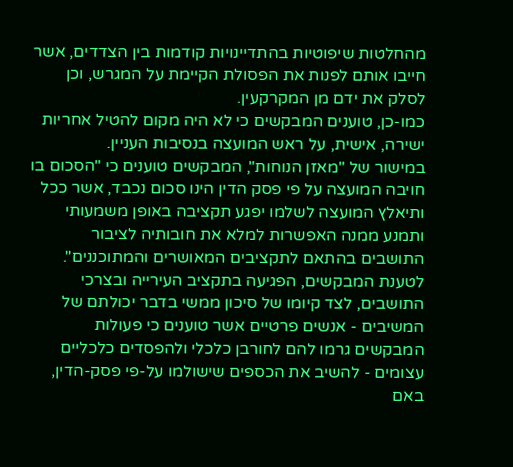מהחלטות שיפוטיות בהתדיינויות קודמות בין הצדדים, אשר חייבו אותם לפנות את הפסולת הקיימת על המגרש, וכן לסלק את ידם מן המקרקעין.
כמו-כן, טוענים המבקשים כי לא היה מקום להטיל אחריות ישירה, אישית, על ראש המועצה בנסיבות העניין.
במישור של "מאזן הנוחות", המבקשים טוענים כי "הסכום בו חויבה המועצה על פי פסק הדין הינו סכום נכבד, אשר ככל ותיאלץ המועצה לשלמו יפגע תקציבה באופן משמעותי ותמנע ממנה האפשרות למלא את חובותיה לציבור התושבים בהתאם לתקציבים המאושרים והמתוכננים". לטענת המבקשים, הפגיעה בתקציב העירייה ובצרכי התושבים, לצד קיומו של סיכון ממשי בדבר יכולתם של המשיבים - אנשים פרטיים אשר טוענים כי פעולות המבקשים גרמו להם לחורבן כלכלי ולהפסדים כלכליים עצומים - להשיב את הכספים שישולמו על-פי פסק-הדין, באם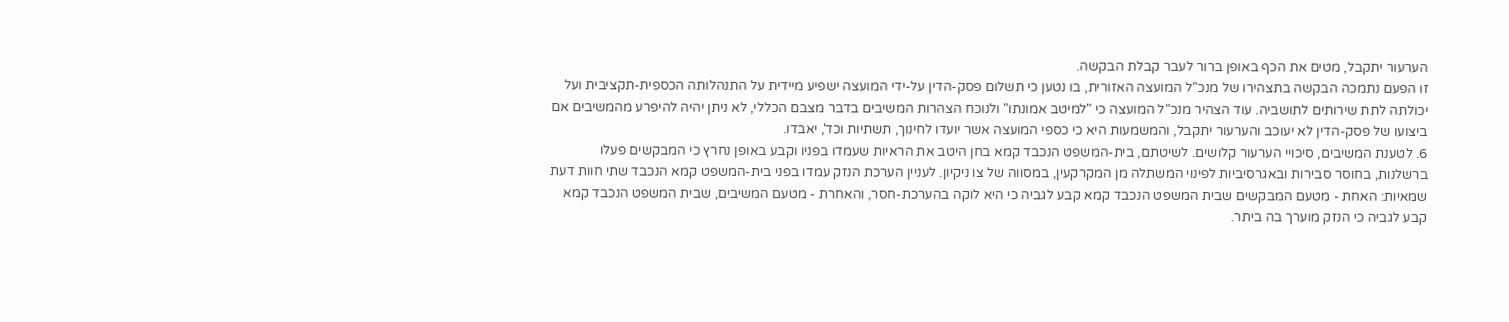הערעור יתקבל, מטים את הכף באופן ברור לעבר קבלת הבקשה.
זו הפעם נתמכה הבקשה בתצהירו של מנכ"ל המועצה האזורית, בו נטען כי תשלום פסק-הדין על-ידי המועצה ישפיע מיידית על התנהלותה הכספית-תקציבית ועל יכולתה לתת שירותים לתושביה. עוד הצהיר מנכ"ל המועצה כי "למיטב אמונתו" ולנוכח הצהרות המשיבים בדבר מצבם הכללי, לא ניתן יהיה להיפרע מהמשיבים אם ביצועו של פסק-הדין לא יעוכב והערעור יתקבל, והמשמעות היא כי כספי המועצה אשר יועדו לחינוך, תשתיות וכד', יאבדו.
6. לטענת המשיבים, סיכויי הערעור קלושים. לשיטתם, בית-המשפט הנכבד קמא בחן היטב את הראיות שעמדו בפניו וקבע באופן נחרץ כי המבקשים פעלו ברשלנות, בחוסר סבירות ובאגרסיביות לפינוי המשתלה מן המקרקעין, במסווה של צו ניקיון. לעניין הערכת הנזק עמדו בפני בית-המשפט קמא הנכבד שתי חוות דעת שמאיות: האחת - מטעם המבקשים שבית המשפט הנכבד קמא קבע לגביה כי היא לוקה בהערכת-חסר, והאחרת - מטעם המשיבים, שבית המשפט הנכבד קמא קבע לגביה כי הנזק מוערך בה ביתר.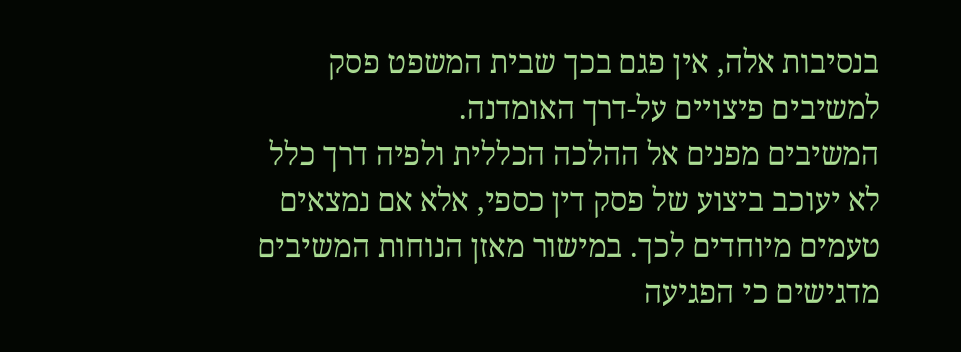בנסיבות אלה, אין פגם בכך שבית המשפט פסק למשיבים פיצויים על-דרך האומדנה.
המשיבים מפנים אל ההלכה הכללית ולפיה דרך כלל לא יעוכב ביצוע של פסק דין כספי, אלא אם נמצאים טעמים מיוחדים לכך. במישור מאזן הנוחות המשיבים מדגישים כי הפגיעה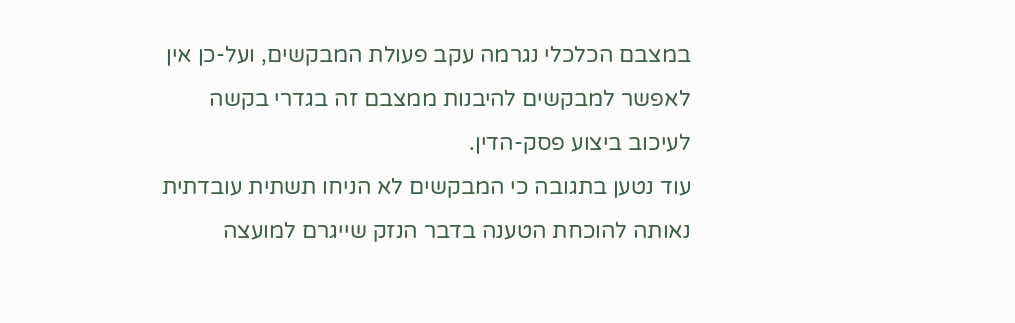במצבם הכלכלי נגרמה עקב פעולת המבקשים, ועל-כן אין לאפשר למבקשים להיבנות ממצבם זה בגדרי בקשה לעיכוב ביצוע פסק-הדין.
עוד נטען בתגובה כי המבקשים לא הניחו תשתית עובדתית נאותה להוכחת הטענה בדבר הנזק שייגרם למועצה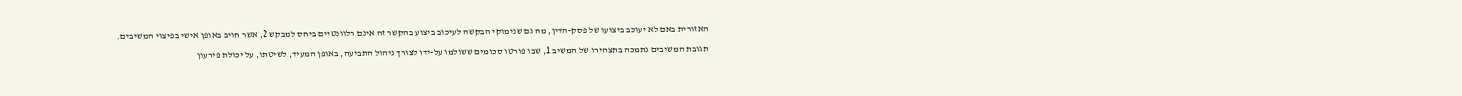האזורית באם לא יעוכב ביצועו של פסק-הדין, מה גם שנימוקי הבקשה לעיכוב ביצוע בהקשר זה אינם רלוונטיים ביחס למבקש 2, אשר חויב באופן אישי בפיצוי המשיבים.
תגובת המשיבים נתמכה בתצהירו של המשיב 1, שבו פורטו סכומים ששולמו על-ידו לצורך ניהול התביעה, באופן המעיד, לשיטתו, על יכולת פירעון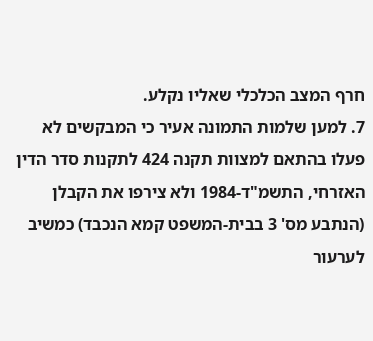חרף המצב הכלכלי שאליו נקלע.
7. למען שלמות התמונה אעיר כי המבקשים לא פעלו בהתאם למצוות תקנה 424 לתקנות סדר הדין האזרחי, התשמ"ד-1984 ולא צירפו את הקבלן (הנתבע מס' 3 בבית-המשפט קמא הנכבד) כמשיב לערעור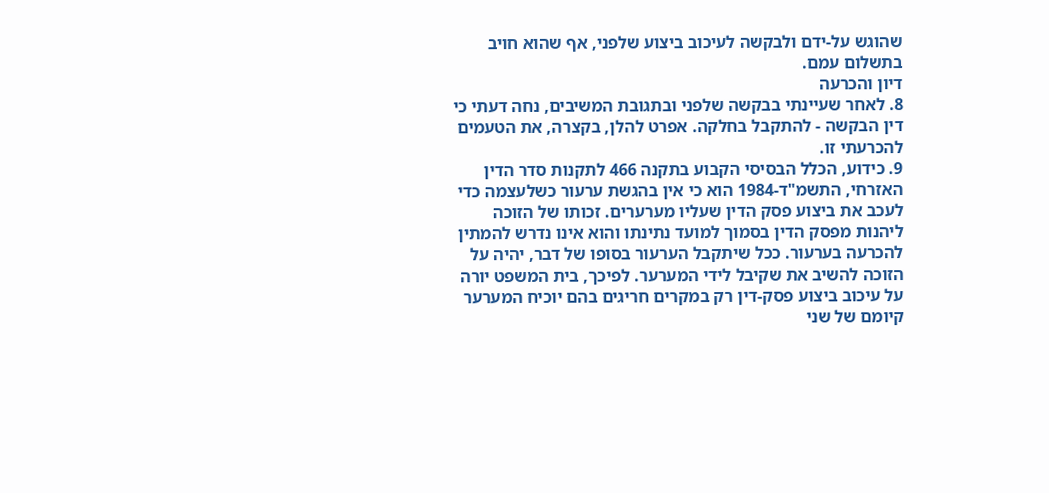שהוגש על-ידם ולבקשה לעיכוב ביצוע שלפני, אף שהוא חויב בתשלום עמם.
דיון והכרעה
8. לאחר שעיינתי בבקשה שלפני ובתגובת המשיבים, נחה דעתי כי דין הבקשה - להתקבל בחלקה. אפרט להלן, בקצרה, את הטעמים להכרעתי זו.
9. כידוע, הכלל הבסיסי הקבוע בתקנה 466 לתקנות סדר הדין האזרחי, התשמ"ד-1984 הוא כי אין בהגשת ערעור כשלעצמה כדי לעכב את ביצוע פסק הדין שעליו מערערים. זכותו של הזוכה ליהנות מפסק הדין בסמוך למועד נתינתו והוא אינו נדרש להמתין להכרעה בערעור. ככל שיתקבל הערעור בסופו של דבר, יהיה על הזוכה להשיב את שקיבל לידי המערער. לפיכך, בית המשפט יורה על עיכוב ביצוע פסק-דין רק במקרים חריגים בהם יוכיח המערער קיומם של שני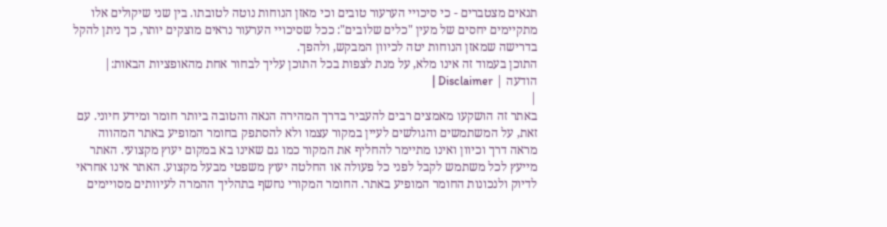תנאים מצטברים - כי סיכויי הערעור טובים וכי מאזן הנוחות נוטה לטובתו. בין שני שיקולים אלו מתקיימים יחסים של מעין "כלים שלובים": ככל שסיכויי הערעור נראים מוצקים יותר, כך ניתן להקל בדרישה שמאזן הנוחות יטה לכיוון המבקש, ולהפך.
התוכן בעמוד זה אינו מלא, על מנת לצפות בכל התוכן עליך לבחור אחת מהאופציות הבאות:| הודעה | Disclaimer |
|
באתר זה הושקעו מאמצים רבים להעביר בדרך המהירה הנאה והטובה ביותר חומר ומידע חיוני. עם זאת, על המשתמשים והגולשים לעיין במקור עצמו ולא להסתפק בחומר המופיע באתר המהווה מראה דרך וכיוון ואינו מתיימר להחליף את המקור כמו גם שאינו בא במקום יעוץ מקצועי. האתר מייעץ לכל משתמש לקבל לפני כל פעולה או החלטה יעוץ משפטי מבעל מקצוע. האתר אינו אחראי לדיוק ולנכונות החומר המופיע באתר. החומר המקורי נחשף בתהליך ההמרה לעיוותים מסויימים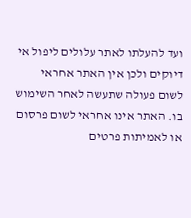ועד להעלתו לאתר עלולים ליפול אי דיוקים ולכן אין האתר אחראי לשום פעולה שתעשה לאחר השימוש בו. האתר אינו אחראי לשום פרסום או לאמיתות פרטים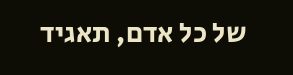של כל אדם, תאגיד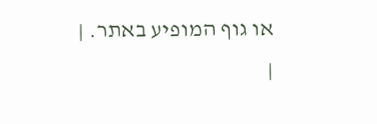או גוף המופיע באתר. |
|